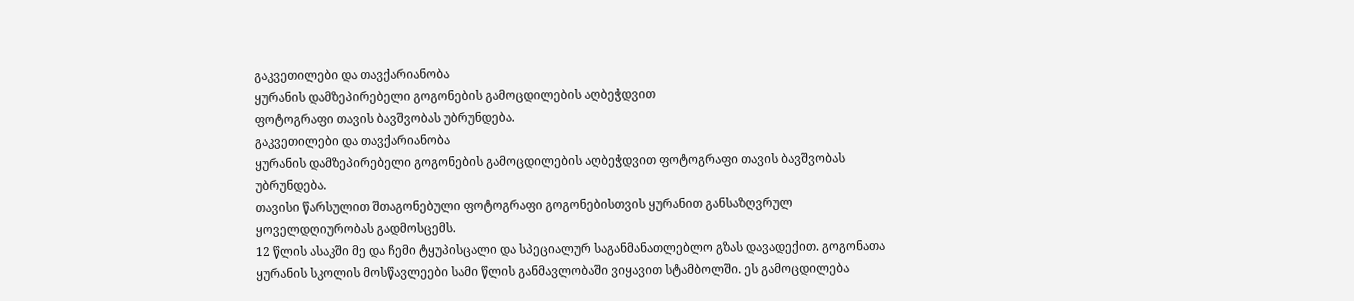გაკვეთილები და თავქარიანობა
ყურანის დამზეპირებელი გოგონების გამოცდილების აღბეჭდვით
ფოტოგრაფი თავის ბავშვობას უბრუნდება.
გაკვეთილები და თავქარიანობა
ყურანის დამზეპირებელი გოგონების გამოცდილების აღბეჭდვით ფოტოგრაფი თავის ბავშვობას უბრუნდება.
თავისი წარსულით შთაგონებული ფოტოგრაფი გოგონებისთვის ყურანით განსაზღვრულ ყოველდღიურობას გადმოსცემს.
12 წლის ასაკში მე და ჩემი ტყუპისცალი და სპეციალურ საგანმანათლებლო გზას დავადექით. გოგონათა ყურანის სკოლის მოსწავლეები სამი წლის განმავლობაში ვიყავით სტამბოლში. ეს გამოცდილება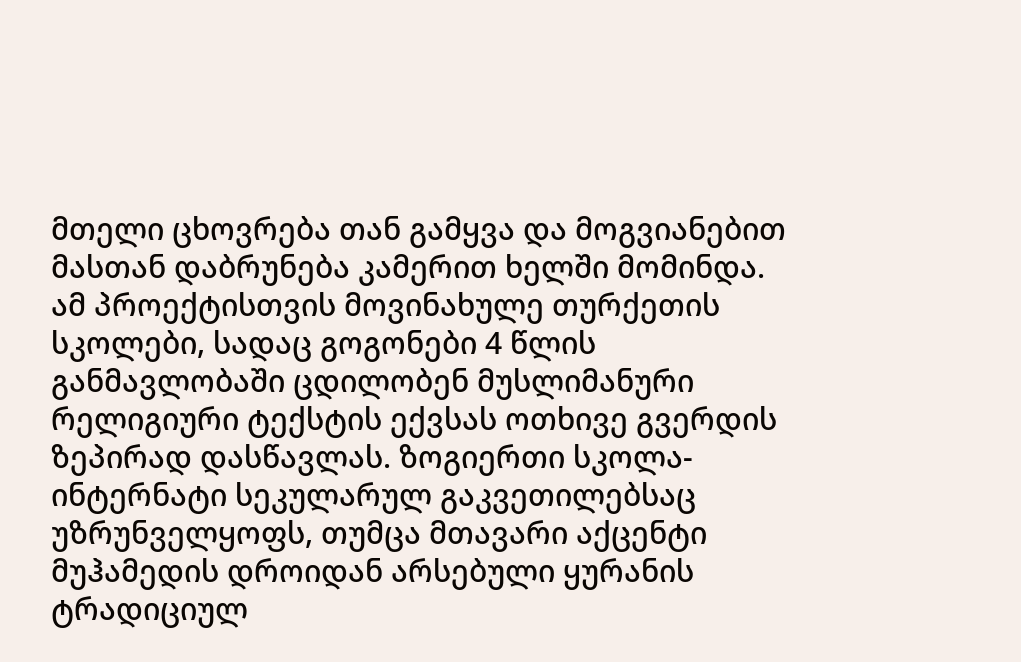მთელი ცხოვრება თან გამყვა და მოგვიანებით მასთან დაბრუნება კამერით ხელში მომინდა.
ამ პროექტისთვის მოვინახულე თურქეთის სკოლები, სადაც გოგონები 4 წლის განმავლობაში ცდილობენ მუსლიმანური რელიგიური ტექსტის ექვსას ოთხივე გვერდის ზეპირად დასწავლას. ზოგიერთი სკოლა-ინტერნატი სეკულარულ გაკვეთილებსაც უზრუნველყოფს, თუმცა მთავარი აქცენტი მუჰამედის დროიდან არსებული ყურანის ტრადიციულ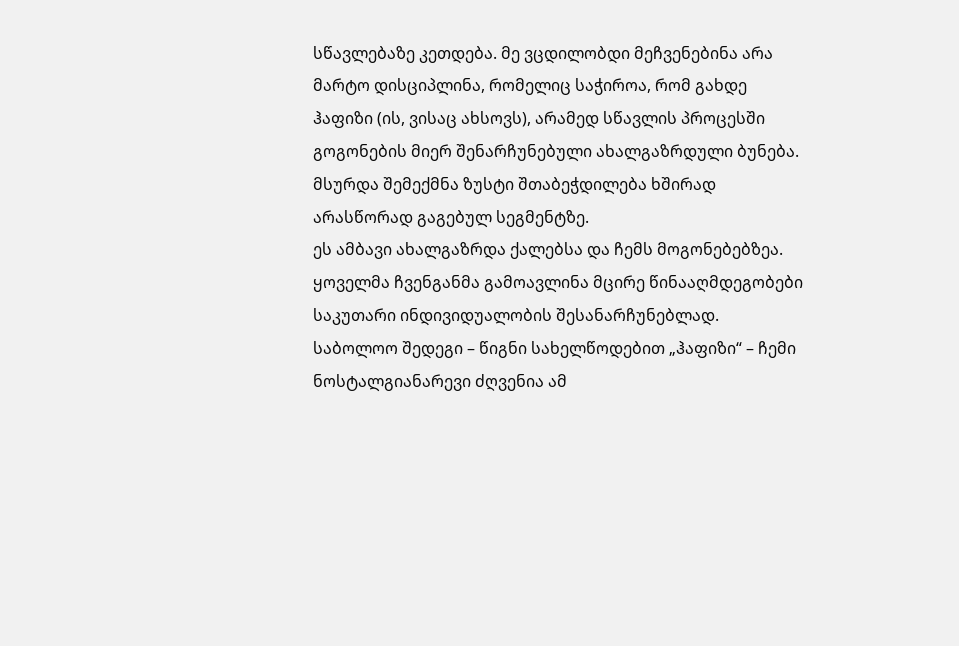სწავლებაზე კეთდება. მე ვცდილობდი მეჩვენებინა არა მარტო დისციპლინა, რომელიც საჭიროა, რომ გახდე ჰაფიზი (ის, ვისაც ახსოვს), არამედ სწავლის პროცესში გოგონების მიერ შენარჩუნებული ახალგაზრდული ბუნება. მსურდა შემექმნა ზუსტი შთაბეჭდილება ხშირად არასწორად გაგებულ სეგმენტზე.
ეს ამბავი ახალგაზრდა ქალებსა და ჩემს მოგონებებზეა. ყოველმა ჩვენგანმა გამოავლინა მცირე წინააღმდეგობები საკუთარი ინდივიდუალობის შესანარჩუნებლად.
საბოლოო შედეგი – წიგნი სახელწოდებით „ჰაფიზი“ – ჩემი ნოსტალგიანარევი ძღვენია ამ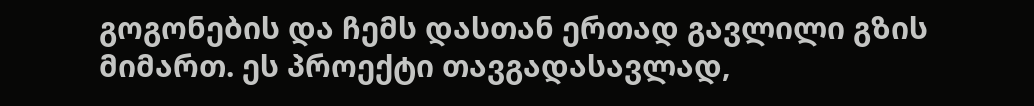გოგონების და ჩემს დასთან ერთად გავლილი გზის მიმართ. ეს პროექტი თავგადასავლად,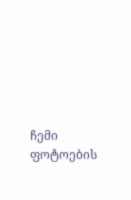ჩემი ფოტოების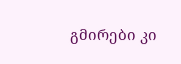გმირები კი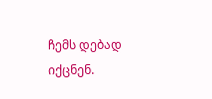ჩემს დებად იქცნენ.